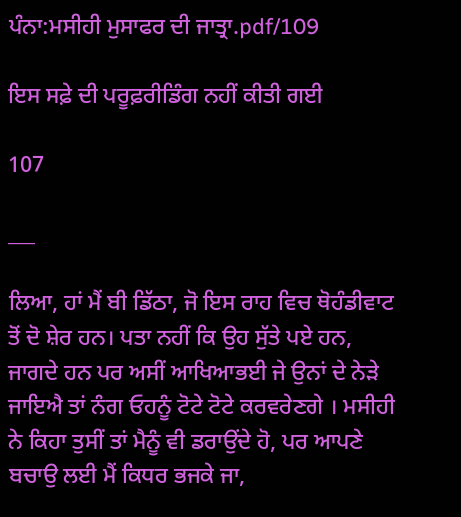ਪੰਨਾ:ਮਸੀਹੀ ਮੁਸਾਫਰ ਦੀ ਜਾਤ੍ਰਾ.pdf/109

ਇਸ ਸਫ਼ੇ ਦੀ ਪਰੂਫ਼ਰੀਡਿੰਗ ਨਹੀਂ ਕੀਤੀ ਗਈ

107

___

ਲਿਆ, ਹਾਂ ਮੈਂ ਬੀ ਡਿੱਠਾ, ਜੋ ਇਸ ਰਾਹ ਵਿਚ ਥੋਹੰਡੀਵਾਟ ਤੋਂ ਦੋ ਸ਼ੇਰ ਹਨ। ਪਤਾ ਨਹੀਂ ਕਿ ਉਹ ਸੁੱਤੇ ਪਏ ਹਨ, ਜਾਗਦੇ ਹਨ ਪਰ ਅਸੀਂ ਆਖਿਆਭਈ ਜੇ ਉਨਾਂ ਦੇ ਨੇੜੇ ਜਾਇਐ ਤਾਂ ਨੰਗ ਓਹਨੂੰ ਟੋਟੇ ਟੋਟੇ ਕਰਵਰੇਣਗੇ । ਮਸੀਹੀ ਨੇ ਕਿਹਾ ਤੁਸੀਂ ਤਾਂ ਮੈਨੂੰ ਵੀ ਡਰਾਉਂਦੇ ਹੋ, ਪਰ ਆਪਣੇ ਬਚਾਉ ਲਈ ਮੈਂ ਕਿਧਰ ਭਜਕੇ ਜਾ,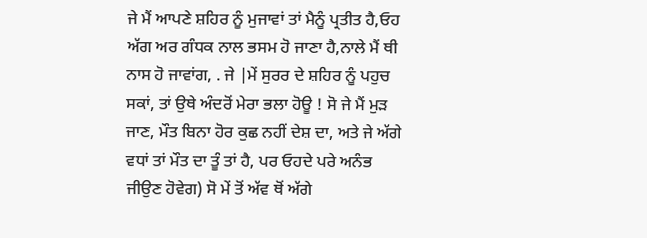ਜੇ ਮੈਂ ਆਪਣੇ ਸ਼ਹਿਰ ਨੂੰ ਮੁਜਾਵਾਂ ਤਾਂ ਮੈਨੂੰ ਪ੍ਰਤੀਤ ਹੈ,ਓਹ ਅੱਗ ਅਰ ਗੰਧਕ ਨਾਲ ਭਸਮ ਹੋ ਜਾਣਾ ਹੈ,ਨਾਲੇ ਮੈਂ ਥੀ ਨਾਸ ਹੋ ਜਾਵਾਂਗ, . ਜੇ |ਮੇਂ ਸੁਰਰ ਦੇ ਸ਼ਹਿਰ ਨੂੰ ਪਹੁਚ ਸਕਾਂ, ਤਾਂ ਉਥੇ ਅੰਦਰੋਂ ਮੇਰਾ ਭਲਾ ਹੋਊ ! ਸੋ ਜੇ ਮੈਂ ਮੁੜ ਜਾਣ, ਮੌਤ ਬਿਨਾ ਹੋਰ ਕੁਛ ਨਹੀਂ ਦੇਸ਼ ਦਾ, ਅਤੇ ਜੇ ਅੱਗੇ ਵਧਾਂ ਤਾਂ ਮੌਤ ਦਾ ਤੂੰ ਤਾਂ ਹੈ, ਪਰ ਓਹਦੇ ਪਰੇ ਅਨੰਭ ਜੀਉਣ ਹੋਵੇਗ) ਸੋ ਮੇਂ ਤੋਂ ਅੱਵ ਥੋਂ ਅੱਗੇ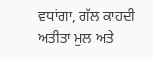ਵਧਾਂਗਾ, ਗੱਲ ਕਾਹਦੀ ਅਤੀਤਾ ਮੁਲ ਅਤੇ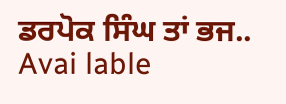ਡਰਪੋਕ ਸਿੰਘ ਤਾਂ ਭਜ.. Avai lable